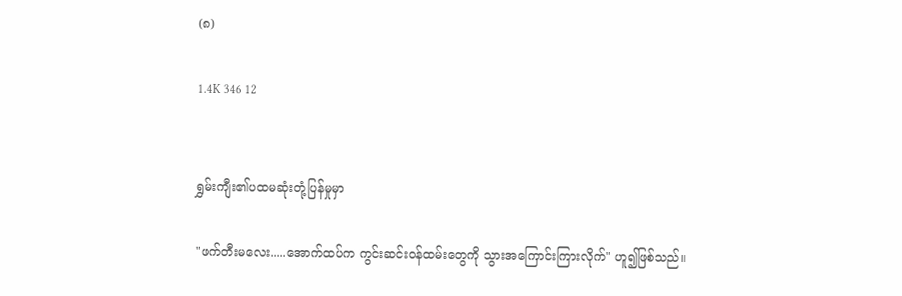(၈)

1.4K 346 12


ရွှမ်းကျီး၏ပထမဆုံးတုံ့ပြန်မှုမှာ

"ဖက်တီးမလေး.....အောက်ထပ်က ကွင်းဆင်းဝန်ထမ်းတွေကို သွားအကြောင်းကြားလိုက်" ဟူ၍ဖြစ်သည်။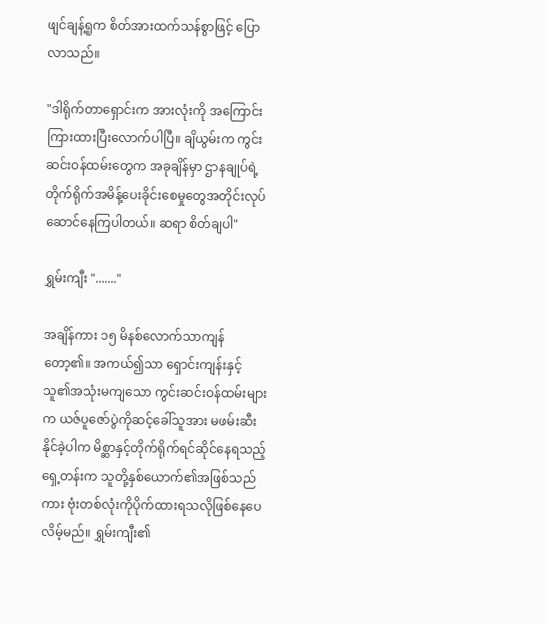ဖျင်ချန့်ရူက စိတ်အားထက်သန်စွာဖြင့် ပြောလာသည်။

"ဒါရိုက်တာရှောင်းက အားလုံးကို အကြောင်းကြားထားပြီးလောက်ပါပြီ။ ချိယွမ်းက ကွင်းဆင်းဝန်ထမ်းတွေက အခုချိန်မှာ ဌာနချုပ်ရဲ့တိုက်ရိုက်အမိန့်ပေးခိုင်းစေမှုတွေအတိုင်းလုပ်ဆောင်နေကြပါတယ်။ ဆရာ စိတ်ချပါ"

ရွှမ်းကျီး "......."

အချိန်ကား ၁၅ မိနစ်လောက်သာကျန်တော့၏။ အကယ်၍သာ ရှောင်းကျန်းနှင့် သူ၏အသုံးမကျသော ကွင်းဆင်းဝန်ထမ်းများက ယဇ်ပူဇော်ပွဲကိုဆင့်ခေါ်သူအား မဖမ်းဆီးနိုင်ခဲ့ပါက မိစ္ဆာနှင့်တိုက်ရိုက်ရင်ဆိုင်နေရသည့် ရှေ့တန်းက သူတို့နှစ်ယောက်၏အဖြစ်သည်ကား ဗုံးတစ်လုံးကိုပိုက်ထားရသလိုဖြစ်နေပေလိမ့်မည်။ ရွှမ်းကျီး၏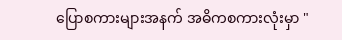ပြောစကားများအနက် အဓိကစကားလုံးမှာ "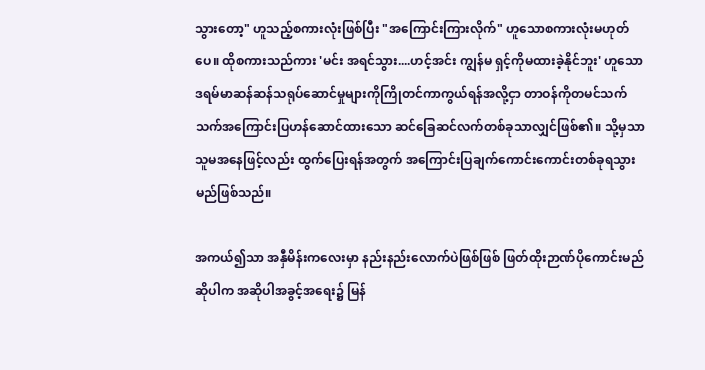သွားတော့" ဟူသည့်စကားလုံးဖြစ်ပြီး "အကြောင်းကြားလိုက်" ဟူသောစကားလုံးမဟုတ်ပေ။ ထိုစကားသည်ကား 'မင်း အရင်သွား....ဟင့်အင်း ကျွန်မ ရှင့်ကိုမထားခဲ့နိုင်ဘူး' ဟူသော ဒရမ်မာဆန်ဆန်သရုပ်ဆောင်မှုများကိုကြိုတင်ကာကွယ်ရန်အလို့ငှာ တာဝန်ကိုတမင်သက်သက်အကြောင်းပြဟန်ဆောင်ထားသော ဆင်ခြေဆင်လက်တစ်ခုသာလျှင်ဖြစ်၏။ သို့မှသာ သူမအနေဖြင့်လည်း ထွက်ပြေးရန်အတွက် အကြောင်းပြချက်ကောင်းကောင်းတစ်ခုရသွားမည်ဖြစ်သည်။

အကယ်၍သာ အနှီမိန်းကလေးမှာ နည်းနည်းလောက်ပဲဖြစ်ဖြစ် ဖြတ်ထိုးဉာဏ်ပိုကောင်းမည်ဆိုပါက အဆိုပါအခွင့်အရေး၌ မြန်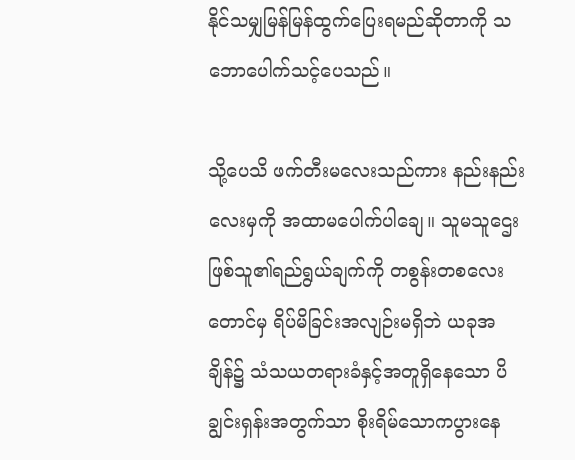နိုင်သမျှမြန်မြန်ထွက်ပြေးရမည်ဆိုတာကို သဘောပေါက်သင့်ပေသည်။

သို့ပေသိ ဖက်တီးမလေးသည်ကား နည်းနည်းလေးမှကို အထာမပေါက်ပါချေ။ သူမသူဌေးဖြစ်သူ၏ရည်ရွယ်ချက်ကို တစွန်းတစလေးတောင်မှ ရိပ်မိခြင်းအလျဉ်းမရှိဘဲ ယခုအချိန်၌ သံသယတရားခံနှင့်အတူရှိနေသော ပိချွင်းရှန်းအတွက်သာ စိုးရိမ်သောကပွားနေ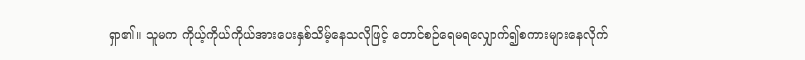ရှာ၏။ သူမက ကိုယ့်ကိုယ်ကိုယ်အားပေးနှစ်သိမ့်နေသလိုဖြင့် တောင်စဉ်ရေမရလျှောက်၍စကားများနေလိုက်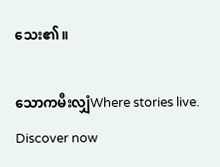သေး၏။

သောကမီးလျှံWhere stories live. Discover now